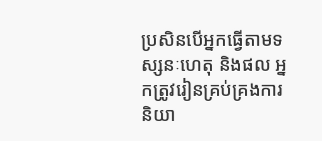ប្រសិនបើអ្នកធ្វើតាមទស្សនៈហេតុ និងផល អ្នកត្រូវរៀនគ្រប់គ្រងការនិយា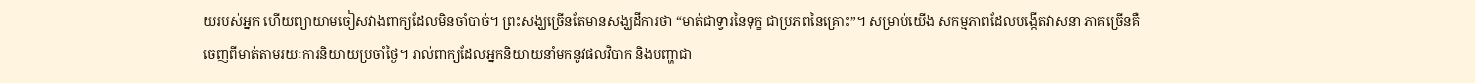យរបស់អ្នក ហើយព្យាយាមចៀសវាងពាក្យដែលមិនចាំបាច់។ ព្រះសង្ឃច្រើនតែមានសង្ឃដីការថា “មាត់ជាទ្វារនៃទុក្ខ ជាប្រភពនៃគ្រោះ”។ សម្រាប់យើង សកម្មភាពដែលបង្កើតវាសនា ភាគច្រើនគឺចេញពីមាត់តាមរយៈការនិយាយប្រចាំថ្ងៃ។ រាល់ពាក្យដែលអ្នកនិយាយនាំមកនូវផលវិបាក និងបញ្ហាជា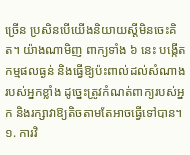ច្រើន ប្រសិនបើយើងនិយាយស្ដីមិនចេះគិត។ យ៉ាងណាមិញ ពាក្យទាំង ៦ នេះ បង្កើតកម្មផលធ្ងន់ និងធ្វើឱ្យប៉ះពាល់ដល់សំណាងរបស់អ្នកខ្លាំង ដូច្នេះត្រូវកំណត់ពាក្យរបស់អ្នក និងរក្សាវាឱ្យតិចតាមតែអាចធ្វើទៅបាន។
១. ការវិ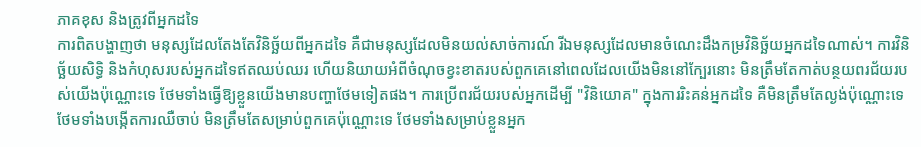ភាគខុស និងត្រូវពីអ្នកដទៃ
ការពិតបង្ហាញថា មនុស្សដែលតែងតែវិនិច្ឆ័យពីអ្នកដទៃ គឺជាមនុស្សដែលមិនយល់សាច់ការណ៍ រីឯមនុស្សដែលមានចំណេះដឹងកម្រវិនិច្ឆ័យអ្នកដទៃណាស់។ ការវិនិច្ឆ័យសិទ្ធិ និងកំហុសរបស់អ្នកដទៃឥតឈប់ឈរ ហើយនិយាយអំពីចំណុចខ្វះខាតរបស់ពួកគេនៅពេលដែលយើងមិននៅក្បែរនោះ មិនត្រឹមតែកាត់បន្ថយពរជ័យរបស់យើងប៉ុណ្ណោះទេ ថែមទាំងធ្វើឱ្យខ្លួនយើងមានបញ្ហាថែមទៀតផង។ ការប្រើពរជ័យរបស់អ្នកដើម្បី "វិនិយោគ" ក្នុងការរិះគន់អ្នកដទៃ គឺមិនត្រឹមតែល្ងង់ប៉ុណ្ណោះទេ ថែមទាំងបង្កើតការឈឺចាប់ មិនត្រឹមតែសម្រាប់ពួកគេប៉ុណ្ណោះទេ ថែមទាំងសម្រាប់ខ្លួនអ្នក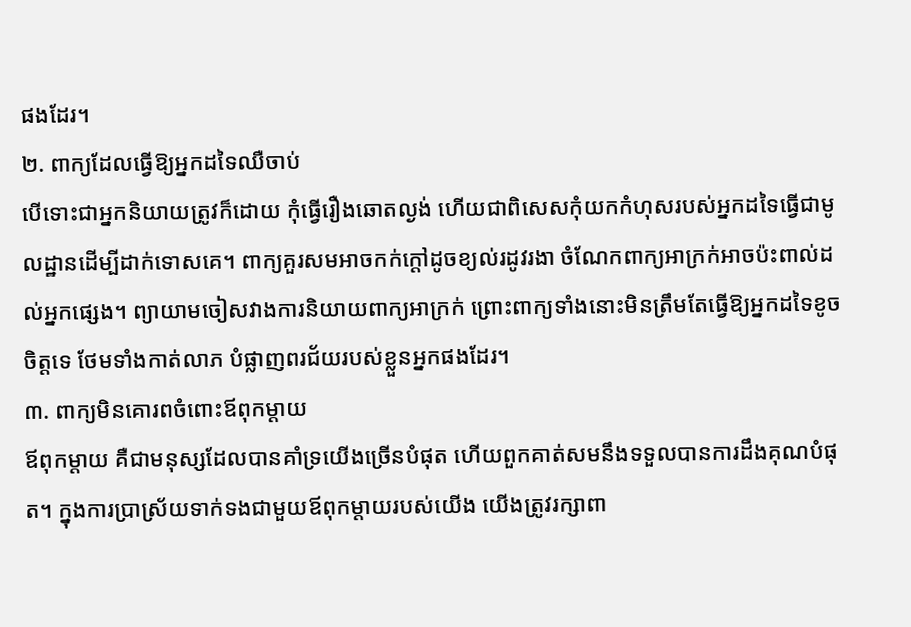ផងដែរ។
២. ពាក្យដែលធ្វើឱ្យអ្នកដទៃឈឺចាប់
បើទោះជាអ្នកនិយាយត្រូវក៏ដោយ កុំធ្វើរឿងឆោតល្ងង់ ហើយជាពិសេសកុំយកកំហុសរបស់អ្នកដទៃធ្វើជាមូលដ្ឋានដើម្បីដាក់ទោសគេ។ ពាក្យគួរសមអាចកក់ក្តៅដូចខ្យល់រដូវរងា ចំណែកពាក្យអាក្រក់អាចប៉ះពាល់ដល់អ្នកផ្សេង។ ព្យាយាមចៀសវាងការនិយាយពាក្យអាក្រក់ ព្រោះពាក្យទាំងនោះមិនត្រឹមតែធ្វើឱ្យអ្នកដទៃខូចចិត្តទេ ថែមទាំងកាត់លាភ បំផ្លាញពរជ័យរបស់ខ្លួនអ្នកផងដែរ។
៣. ពាក្យមិនគោរពចំពោះឪពុកម្តាយ
ឪពុកម្តាយ គឺជាមនុស្សដែលបានគាំទ្រយើងច្រើនបំផុត ហើយពួកគាត់សមនឹងទទួលបានការដឹងគុណបំផុត។ ក្នុងការប្រាស្រ័យទាក់ទងជាមួយឪពុកម្តាយរបស់យើង យើងត្រូវរក្សាពា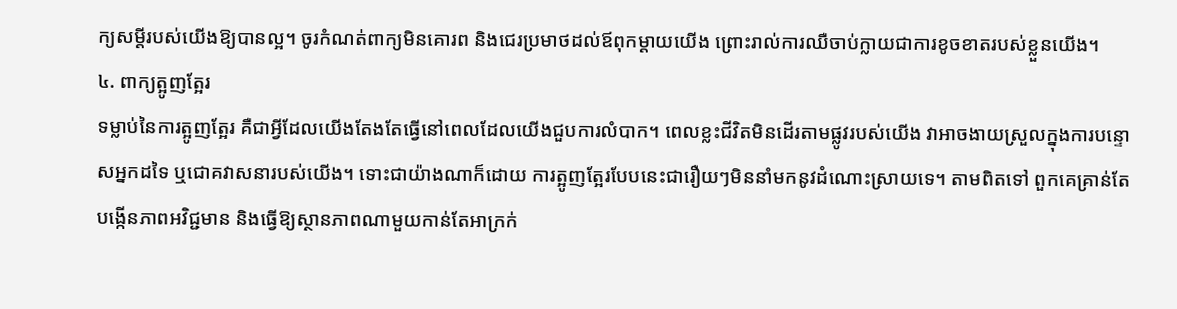ក្យសម្ដីរបស់យើងឱ្យបានល្អ។ ចូរកំណត់ពាក្យមិនគោរព និងជេរប្រមាថដល់ឪពុកម្ដាយយើង ព្រោះរាល់ការឈឺចាប់ក្លាយជាការខូចខាតរបស់ខ្លួនយើង។
៤. ពាក្យត្អូញត្អែរ
ទម្លាប់នៃការត្អូញត្អែរ គឺជាអ្វីដែលយើងតែងតែធ្វើនៅពេលដែលយើងជួបការលំបាក។ ពេលខ្លះជីវិតមិនដើរតាមផ្លូវរបស់យើង វាអាចងាយស្រួលក្នុងការបន្ទោសអ្នកដទៃ ឬជោគវាសនារបស់យើង។ ទោះជាយ៉ាងណាក៏ដោយ ការត្អូញត្អែរបែបនេះជារឿយៗមិននាំមកនូវដំណោះស្រាយទេ។ តាមពិតទៅ ពួកគេគ្រាន់តែបង្កើនភាពអវិជ្ជមាន និងធ្វើឱ្យស្ថានភាពណាមួយកាន់តែអាក្រក់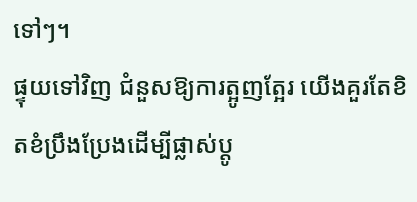ទៅៗ។
ផ្ទុយទៅវិញ ជំនួសឱ្យការត្អូញត្អែរ យើងគួរតែខិតខំប្រឹងប្រែងដើម្បីផ្លាស់ប្តូ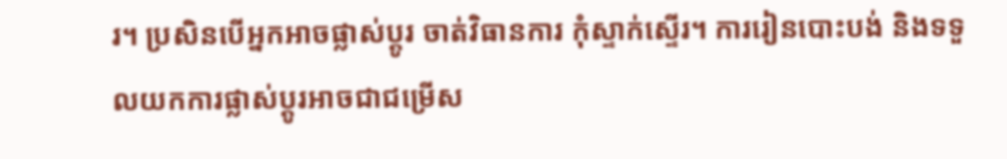រ។ ប្រសិនបើអ្នកអាចផ្លាស់ប្តូរ ចាត់វិធានការ កុំស្ទាក់ស្ទើរ។ ការរៀនបោះបង់ និងទទួលយកការផ្លាស់ប្តូរអាចជាជម្រើស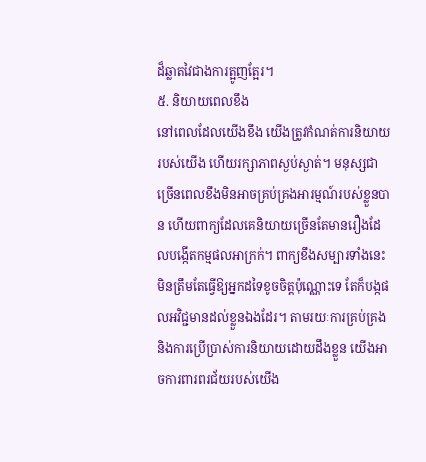ដ៏ឆ្លាតវៃជាងការត្អូញត្អែរ។
៥. និយាយពេលខឹង
នៅពេលដែលយើងខឹង យើងត្រូវកំណត់ការនិយាយរបស់យើង ហើយរក្សាភាពស្ងប់ស្ងាត់។ មនុស្សជាច្រើនពេលខឹងមិនអាចគ្រប់គ្រងអារម្មណ៍របស់ខ្លួនបាន ហើយពាក្យដែលគេនិយាយច្រើនតែមានរឿងដែលបង្កើតកម្មផលអាក្រក់។ ពាក្យខឹងសម្បារទាំងនេះ មិនត្រឹមតែធ្វើឱ្យអ្នកដទៃខូចចិត្តប៉ុណ្ណោះទេ តែក៏បង្កផលអវិជ្ជមានដល់ខ្លួនឯងដែរ។ តាមរយៈការគ្រប់គ្រង និងការប្រើប្រាស់ការនិយាយដោយដឹងខ្លួន យើងអាចការពារពរជ័យរបស់យើង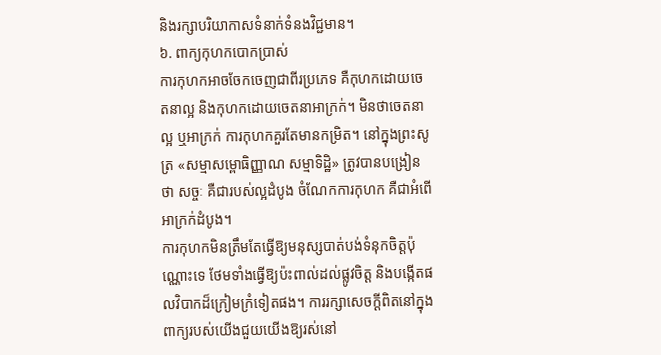និងរក្សាបរិយាកាសទំនាក់ទំនងវិជ្ជមាន។
៦. ពាក្យកុហកបោកប្រាស់
ការកុហកអាចចែកចេញជាពីរប្រភេទ គឺកុហកដោយចេតនាល្អ និងកុហកដោយចេតនាអាក្រក់។ មិនថាចេតនាល្អ ឬអាក្រក់ ការកុហកគួរតែមានកម្រិត។ នៅក្នុងព្រះសូត្រ «សម្មាសម្ពោធិញ្ញាណ សម្មាទិដ្ឋិ» ត្រូវបានបង្រៀនថា សច្ចៈ គឺជារបស់ល្អដំបូង ចំណែកការកុហក គឺជាអំពើអាក្រក់ដំបូង។
ការកុហកមិនត្រឹមតែធ្វើឱ្យមនុស្សបាត់បង់ទំនុកចិត្តប៉ុណ្ណោះទេ ថែមទាំងធ្វើឱ្យប៉ះពាល់ដល់ផ្លូវចិត្ត និងបង្កើតផលវិបាកដ៏ក្រៀមក្រំទៀតផង។ ការរក្សាសេចក្ដីពិតនៅក្នុងពាក្យរបស់យើងជួយយើងឱ្យរស់នៅ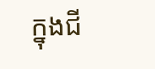ក្នុងជី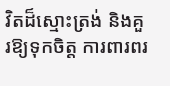វិតដ៏ស្មោះត្រង់ និងគួរឱ្យទុកចិត្ត ការពារពរ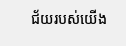ជ័យរបស់យើង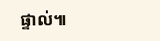ផ្ទាល់៕